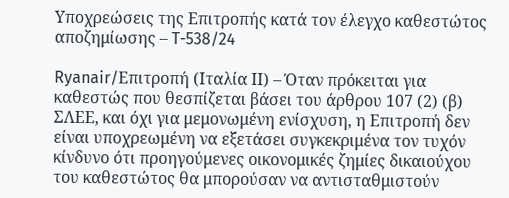Υποχρεώσεις της Επιτροπής κατά τον έλεγχο καθεστώτος αποζημίωσης – T-538/24

Ryanair/Επιτροπή (Ιταλία ΙΙ) – Όταν πρόκειται για καθεστώς που θεσπίζεται βάσει του άρθρου 107 (2) (β) ΣΛΕΕ, και όχι για μεμονωμένη ενίσχυση, η Επιτροπή δεν είναι υποχρεωμένη να εξετάσει συγκεκριμένα τον τυχόν κίνδυνο ότι προηγούμενες οικονομικές ζημίες δικαιούχου του καθεστώτος θα μπορούσαν να αντισταθμιστούν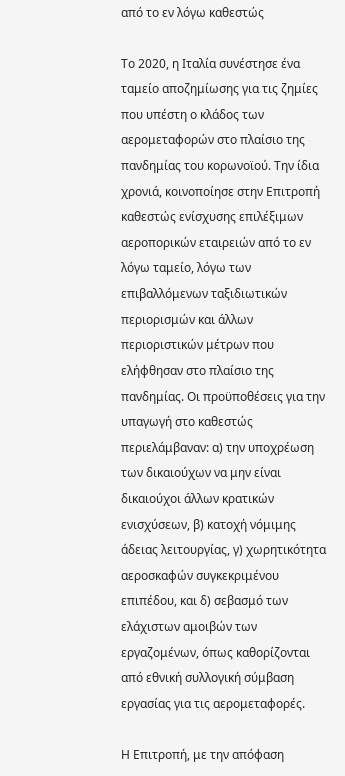από το εν λόγω καθεστώς

Το 2020, η Ιταλία συνέστησε ένα ταμείο αποζημίωσης για τις ζημίες που υπέστη ο κλάδος των αερομεταφορών στο πλαίσιο της πανδημίας του κορωνοϊού. Την ίδια χρονιά, κοινοποίησε στην Επιτροπή καθεστώς ενίσχυσης επιλέξιμων αεροπορικών εταιρειών από το εν λόγω ταμείο, λόγω των επιβαλλόμενων ταξιδιωτικών περιορισμών και άλλων περιοριστικών μέτρων που ελήφθησαν στο πλαίσιο της πανδημίας. Οι προϋποθέσεις για την υπαγωγή στο καθεστώς περιελάμβαναν: α) την υποχρέωση των δικαιούχων να μην είναι δικαιούχοι άλλων κρατικών ενισχύσεων, β) κατοχή νόμιμης άδειας λειτουργίας, γ) χωρητικότητα αεροσκαφών συγκεκριμένου επιπέδου, και δ) σεβασμό των ελάχιστων αμοιβών των εργαζομένων, όπως καθορίζονται από εθνική συλλογική σύμβαση εργασίας για τις αερομεταφορές.

Η Επιτροπή, με την απόφαση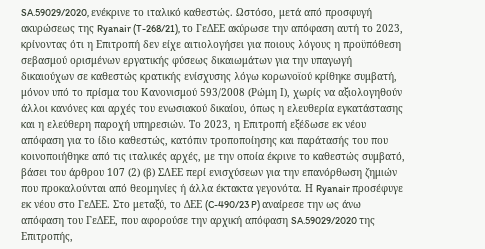SA.59029/2020, ενέκρινε το ιταλικό καθεστώς. Ωστόσο, μετά από προσφυγή ακυρώσεως της Ryanair (T-268/21), το ΓεΔΕΕ ακύρωσε την απόφαση αυτή το 2023, κρίνοντας ότι η Επιτροπή δεν είχε αιτιολογήσει για ποιους λόγους η προϋπόθεση σεβασμού ορισμένων εργατικής φύσεως δικαιωμάτων για την υπαγωγή δικαιούχων σε καθεστώς κρατικής ενίσχυσης λόγω κορωνοϊού κρίθηκε συμβατή, μόνον υπό το πρίσμα του Κανονισμού 593/2008 (Ρώμη Ι), χωρίς να αξιολογηθούν άλλοι κανόνες και αρχές του ενωσιακού δικαίου, όπως η ελευθερία εγκατάστασης και η ελεύθερη παροχή υπηρεσιών. Το 2023, η Επιτροπή εξέδωσε εκ νέου απόφαση για το ίδιο καθεστώς, κατόπιν τροποποίησης και παράτασής του που κοινοποιήθηκε από τις ιταλικές αρχές, με την οποία έκρινε το καθεστώς συμβατό, βάσει του άρθρου 107 (2) (β) ΣΛΕΕ περί ενισχύσεων για την επανόρθωση ζημιών που προκαλούνται από θεομηνίες ή άλλα έκτακτα γεγονότα. Η Ryanair προσέφυγε εκ νέου στο ΓεΔΕΕ. Στο μεταξύ, το ΔΕΕ (C-490/23 P) αναίρεσε την ως άνω απόφαση του ΓεΔΕΕ, που αφορούσε την αρχική απόφαση SA.59029/2020 της Επιτροπής,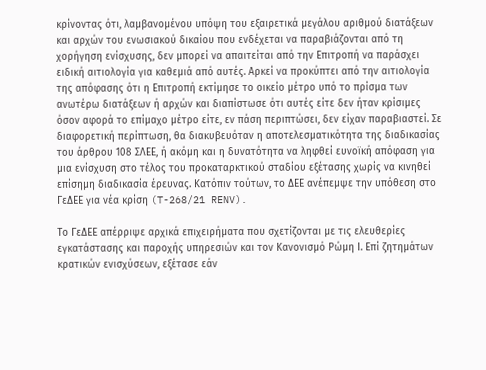κρίνοντας ότι, λαμβανομένου υπόψη του εξαιρετικά μεγάλου αριθμού διατάξεων και αρχών του ενωσιακού δικαίου που ενδέχεται να παραβιάζονται από τη χορήγηση ενίσχυσης, δεν μπορεί να απαιτείται από την Επιτροπή να παράσχει ειδική αιτιολογία για καθεμιά από αυτές. Αρκεί να προκύπτει από την αιτιολογία της απόφασης ότι η Επιτροπή εκτίμησε το οικείο μέτρο υπό το πρίσμα των ανωτέρω διατάξεων ή αρχών και διαπίστωσε ότι αυτές είτε δεν ήταν κρίσιμες όσον αφορά το επίμαχο μέτρο είτε, εν πάση περιπτώσει, δεν είχαν παραβιαστεί. Σε διαφορετική περίπτωση, θα διακυβευόταν η αποτελεσματικότητα της διαδικασίας του άρθρου 108 ΣΛΕΕ, ή ακόμη και η δυνατότητα να ληφθεί ευνοϊκή απόφαση για μια ενίσχυση στο τέλος του προκαταρκτικού σταδίου εξέτασης χωρίς να κινηθεί επίσημη διαδικασία έρευνας. Κατόπιν τούτων, το ΔΕΕ ανέπεμψε την υπόθεση στο ΓεΔΕΕ για νέα κρίση (T-268/21 RENV).

Το ΓεΔΕΕ απέρριψε αρχικά επιχειρήματα που σχετίζονται με τις ελευθερίες εγκατάστασης και παροχής υπηρεσιών και τον Κανονισμό Ρώμη Ι. Επί ζητημάτων κρατικών ενισχύσεων, εξέτασε εάν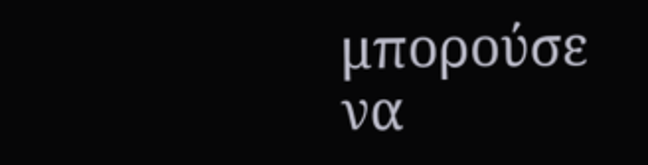μπορούσε να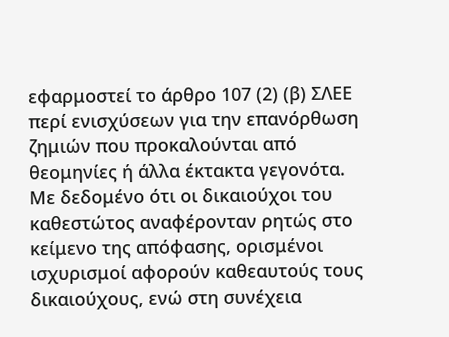εφαρμοστεί το άρθρο 107 (2) (β) ΣΛΕΕ περί ενισχύσεων για την επανόρθωση ζημιών που προκαλούνται από θεομηνίες ή άλλα έκτακτα γεγονότα. Με δεδομένο ότι οι δικαιούχοι του καθεστώτος αναφέρονταν ρητώς στο κείμενο της απόφασης, ορισμένοι ισχυρισμοί αφορούν καθεαυτούς τους δικαιούχους, ενώ στη συνέχεια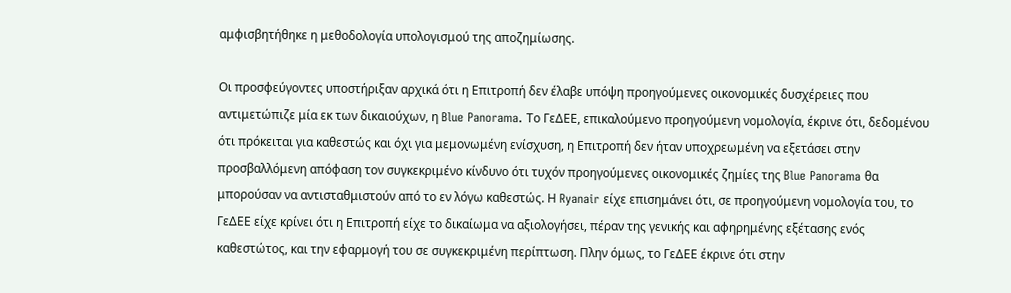αμφισβητήθηκε η μεθοδολογία υπολογισμού της αποζημίωσης.

Οι προσφεύγοντες υποστήριξαν αρχικά ότι η Επιτροπή δεν έλαβε υπόψη προηγούμενες οικονομικές δυσχέρειες που αντιμετώπιζε μία εκ των δικαιούχων, η Blue Panorama. Το ΓεΔΕΕ, επικαλούμενο προηγούμενη νομολογία, έκρινε ότι, δεδομένου ότι πρόκειται για καθεστώς και όχι για μεμονωμένη ενίσχυση, η Επιτροπή δεν ήταν υποχρεωμένη να εξετάσει στην προσβαλλόμενη απόφαση τον συγκεκριμένο κίνδυνο ότι τυχόν προηγούμενες οικονομικές ζημίες της Blue Panorama θα μπορούσαν να αντισταθμιστούν από το εν λόγω καθεστώς. Η Ryanair είχε επισημάνει ότι, σε προηγούμενη νομολογία του, το ΓεΔΕΕ είχε κρίνει ότι η Επιτροπή είχε το δικαίωμα να αξιολογήσει, πέραν της γενικής και αφηρημένης εξέτασης ενός καθεστώτος, και την εφαρμογή του σε συγκεκριμένη περίπτωση. Πλην όμως, το ΓεΔΕΕ έκρινε ότι στην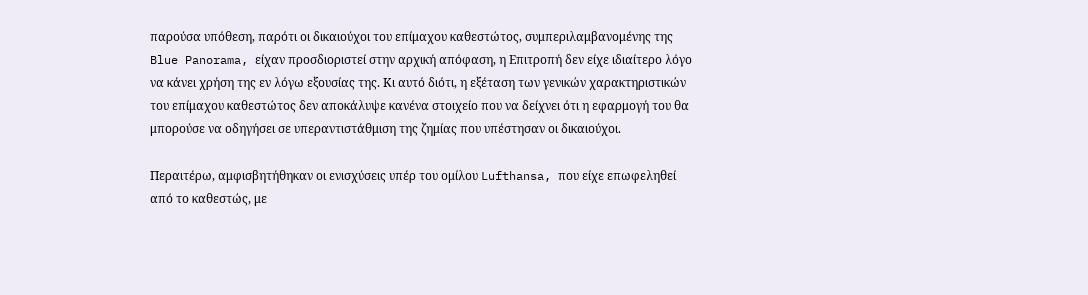παρούσα υπόθεση, παρότι οι δικαιούχοι του επίμαχου καθεστώτος, συμπεριλαμβανομένης της Blue Panorama, είχαν προσδιοριστεί στην αρχική απόφαση, η Επιτροπή δεν είχε ιδιαίτερο λόγο να κάνει χρήση της εν λόγω εξουσίας της. Κι αυτό διότι, η εξέταση των γενικών χαρακτηριστικών του επίμαχου καθεστώτος δεν αποκάλυψε κανένα στοιχείο που να δείχνει ότι η εφαρμογή του θα μπορούσε να οδηγήσει σε υπεραντιστάθμιση της ζημίας που υπέστησαν οι δικαιούχοι.

Περαιτέρω, αμφισβητήθηκαν οι ενισχύσεις υπέρ του ομίλου Lufthansa, που είχε επωφεληθεί από το καθεστώς, με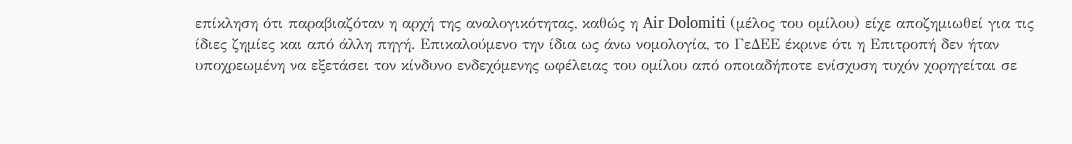επίκληση ότι παραβιαζόταν η αρχή της αναλογικότητας, καθώς η Air Dolomiti (μέλος του ομίλου) είχε αποζημιωθεί για τις ίδιες ζημίες και από άλλη πηγή. Επικαλούμενο την ίδια ως άνω νομολογία, το ΓεΔΕΕ έκρινε ότι η Επιτροπή δεν ήταν υποχρεωμένη να εξετάσει τον κίνδυνο ενδεχόμενης ωφέλειας του ομίλου από οποιαδήποτε ενίσχυση τυχόν χορηγείται σε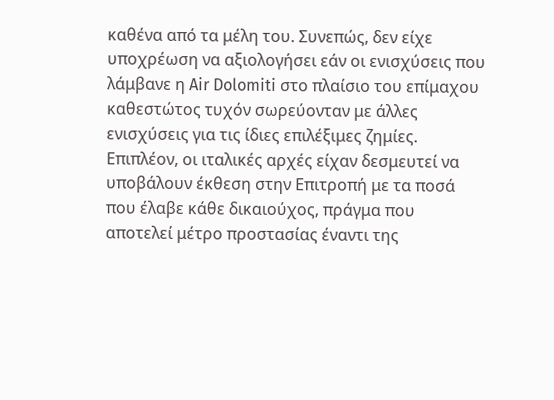καθένα από τα μέλη του. Συνεπώς, δεν είχε υποχρέωση να αξιολογήσει εάν οι ενισχύσεις που λάμβανε η Air Dolomiti στο πλαίσιο του επίμαχου καθεστώτος τυχόν σωρεύονταν με άλλες ενισχύσεις για τις ίδιες επιλέξιμες ζημίες. Επιπλέον, οι ιταλικές αρχές είχαν δεσμευτεί να υποβάλουν έκθεση στην Επιτροπή με τα ποσά που έλαβε κάθε δικαιούχος, πράγμα που αποτελεί μέτρο προστασίας έναντι της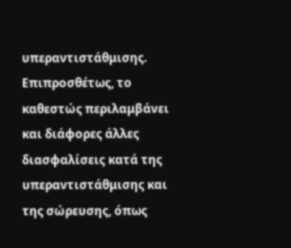υπεραντιστάθμισης. Επιπροσθέτως, το καθεστώς περιλαμβάνει και διάφορες άλλες διασφαλίσεις κατά της υπεραντιστάθμισης και της σώρευσης, όπως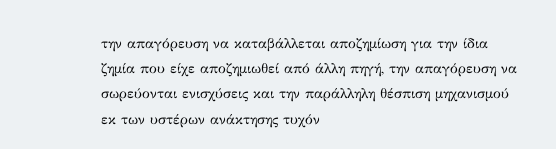την απαγόρευση να καταβάλλεται αποζημίωση για την ίδια ζημία που είχε αποζημιωθεί από άλλη πηγή, την απαγόρευση να σωρεύονται ενισχύσεις και την παράλληλη θέσπιση μηχανισμού εκ των υστέρων ανάκτησης τυχόν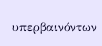υπερβαινόντων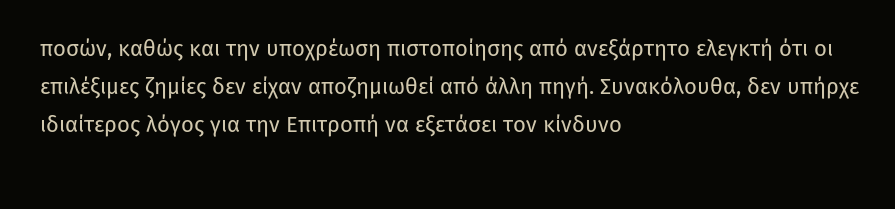ποσών, καθώς και την υποχρέωση πιστοποίησης από ανεξάρτητο ελεγκτή ότι οι επιλέξιμες ζημίες δεν είχαν αποζημιωθεί από άλλη πηγή. Συνακόλουθα, δεν υπήρχε ιδιαίτερος λόγος για την Επιτροπή να εξετάσει τον κίνδυνο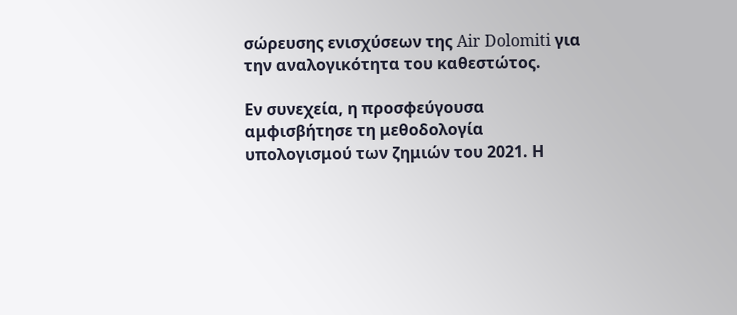σώρευσης ενισχύσεων της Air Dolomiti για την αναλογικότητα του καθεστώτος.

Εν συνεχεία, η προσφεύγουσα αμφισβήτησε τη μεθοδολογία υπολογισμού των ζημιών του 2021. Η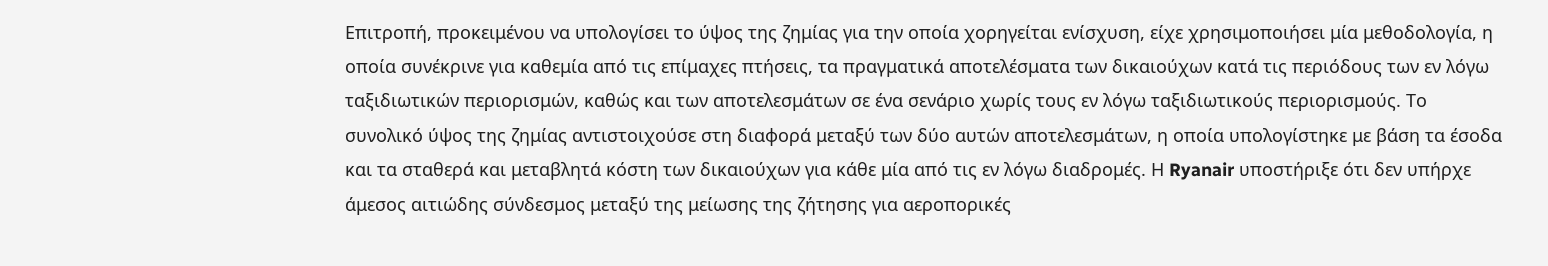Επιτροπή, προκειμένου να υπολογίσει το ύψος της ζημίας για την οποία χορηγείται ενίσχυση, είχε χρησιμοποιήσει μία μεθοδολογία, η οποία συνέκρινε για καθεμία από τις επίμαχες πτήσεις, τα πραγματικά αποτελέσματα των δικαιούχων κατά τις περιόδους των εν λόγω ταξιδιωτικών περιορισμών, καθώς και των αποτελεσμάτων σε ένα σενάριο χωρίς τους εν λόγω ταξιδιωτικούς περιορισμούς. Το συνολικό ύψος της ζημίας αντιστοιχούσε στη διαφορά μεταξύ των δύο αυτών αποτελεσμάτων, η οποία υπολογίστηκε με βάση τα έσοδα και τα σταθερά και μεταβλητά κόστη των δικαιούχων για κάθε μία από τις εν λόγω διαδρομές. Η Ryanair υποστήριξε ότι δεν υπήρχε άμεσος αιτιώδης σύνδεσμος μεταξύ της μείωσης της ζήτησης για αεροπορικές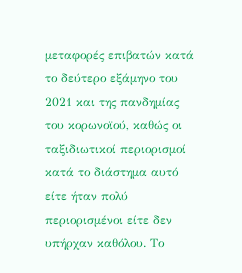μεταφορές επιβατών κατά το δεύτερο εξάμηνο του 2021 και της πανδημίας του κορωνοϊού, καθώς οι ταξιδιωτικοί περιορισμοί κατά το διάστημα αυτό είτε ήταν πολύ περιορισμένοι είτε δεν υπήρχαν καθόλου. Το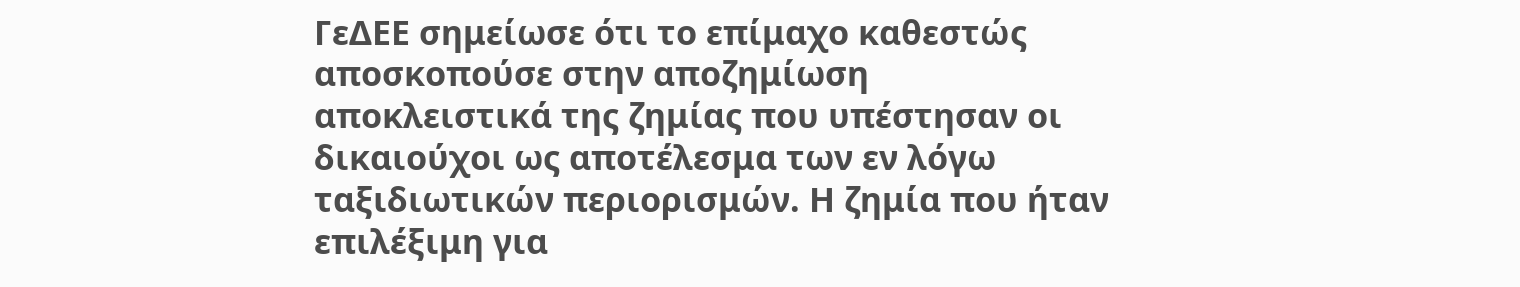ΓεΔΕΕ σημείωσε ότι το επίμαχο καθεστώς αποσκοπούσε στην αποζημίωση αποκλειστικά της ζημίας που υπέστησαν οι δικαιούχοι ως αποτέλεσμα των εν λόγω ταξιδιωτικών περιορισμών. Η ζημία που ήταν επιλέξιμη για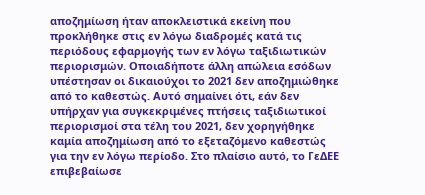αποζημίωση ήταν αποκλειστικά εκείνη που προκλήθηκε στις εν λόγω διαδρομές κατά τις περιόδους εφαρμογής των εν λόγω ταξιδιωτικών περιορισμών. Οποιαδήποτε άλλη απώλεια εσόδων υπέστησαν οι δικαιούχοι το 2021 δεν αποζημιώθηκε από το καθεστώς. Αυτό σημαίνει ότι, εάν δεν υπήρχαν για συγκεκριμένες πτήσεις ταξιδιωτικοί περιορισμοί στα τέλη του 2021, δεν χορηγήθηκε καμία αποζημίωση από το εξεταζόμενο καθεστώς για την εν λόγω περίοδο. Στο πλαίσιο αυτό, το ΓεΔΕΕ επιβεβαίωσε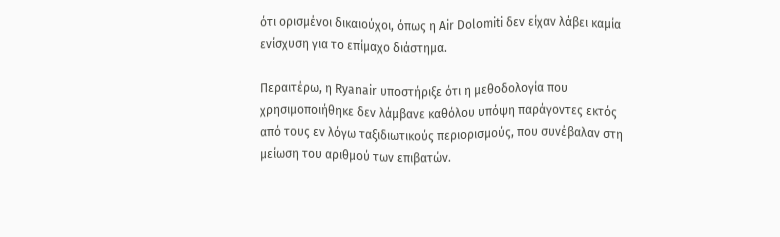ότι ορισμένοι δικαιούχοι, όπως η Air Dolomiti δεν είχαν λάβει καμία ενίσχυση για το επίμαχο διάστημα.

Περαιτέρω, η Ryanair υποστήριξε ότι η μεθοδολογία που χρησιμοποιήθηκε δεν λάμβανε καθόλου υπόψη παράγοντες εκτός από τους εν λόγω ταξιδιωτικούς περιορισμούς, που συνέβαλαν στη μείωση του αριθμού των επιβατών.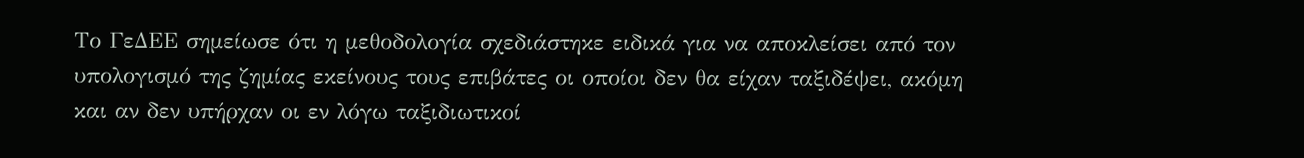Το ΓεΔΕΕ σημείωσε ότι η μεθοδολογία σχεδιάστηκε ειδικά για να αποκλείσει από τον υπολογισμό της ζημίας εκείνους τους επιβάτες οι οποίοι δεν θα είχαν ταξιδέψει, ακόμη και αν δεν υπήρχαν οι εν λόγω ταξιδιωτικοί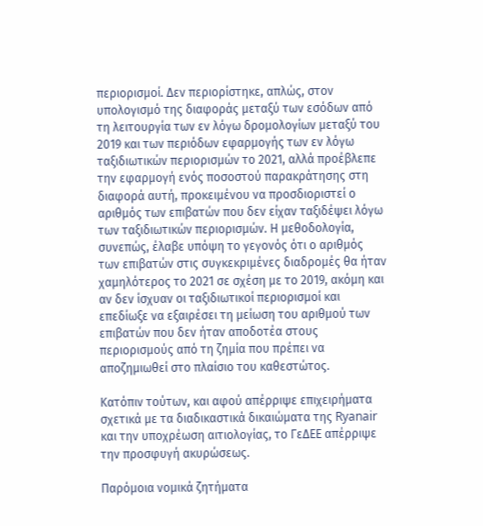περιορισμοί. Δεν περιορίστηκε, απλώς, στον υπολογισμό της διαφοράς μεταξύ των εσόδων από τη λειτουργία των εν λόγω δρομολογίων μεταξύ του 2019 και των περιόδων εφαρμογής των εν λόγω ταξιδιωτικών περιορισμών το 2021, αλλά προέβλεπε την εφαρμογή ενός ποσοστού παρακράτησης στη διαφορά αυτή, προκειμένου να προσδιοριστεί ο αριθμός των επιβατών που δεν είχαν ταξιδέψει λόγω των ταξιδιωτικών περιορισμών. Η μεθοδολογία, συνεπώς, έλαβε υπόψη το γεγονός ότι ο αριθμός των επιβατών στις συγκεκριμένες διαδρομές θα ήταν χαμηλότερος το 2021 σε σχέση με το 2019, ακόμη και αν δεν ίσχυαν οι ταξιδιωτικοί περιορισμοί και επεδίωξε να εξαιρέσει τη μείωση του αριθμού των επιβατών που δεν ήταν αποδοτέα στους περιορισμούς από τη ζημία που πρέπει να αποζημιωθεί στο πλαίσιο του καθεστώτος.

Κατόπιν τούτων, και αφού απέρριψε επιχειρήματα σχετικά με τα διαδικαστικά δικαιώματα της Ryanair και την υποχρέωση αιτιολογίας, το ΓεΔΕΕ απέρριψε την προσφυγή ακυρώσεως.

Παρόμοια νομικά ζητήματα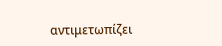αντιμετωπίζει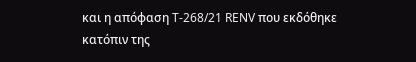και η απόφαση T-268/21 RENV που εκδόθηκε κατόπιν της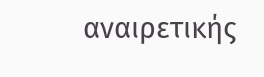αναιρετικής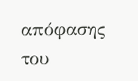απόφασης του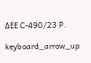ΔΕΕ C-490/23 P.

keyboard_arrow_up